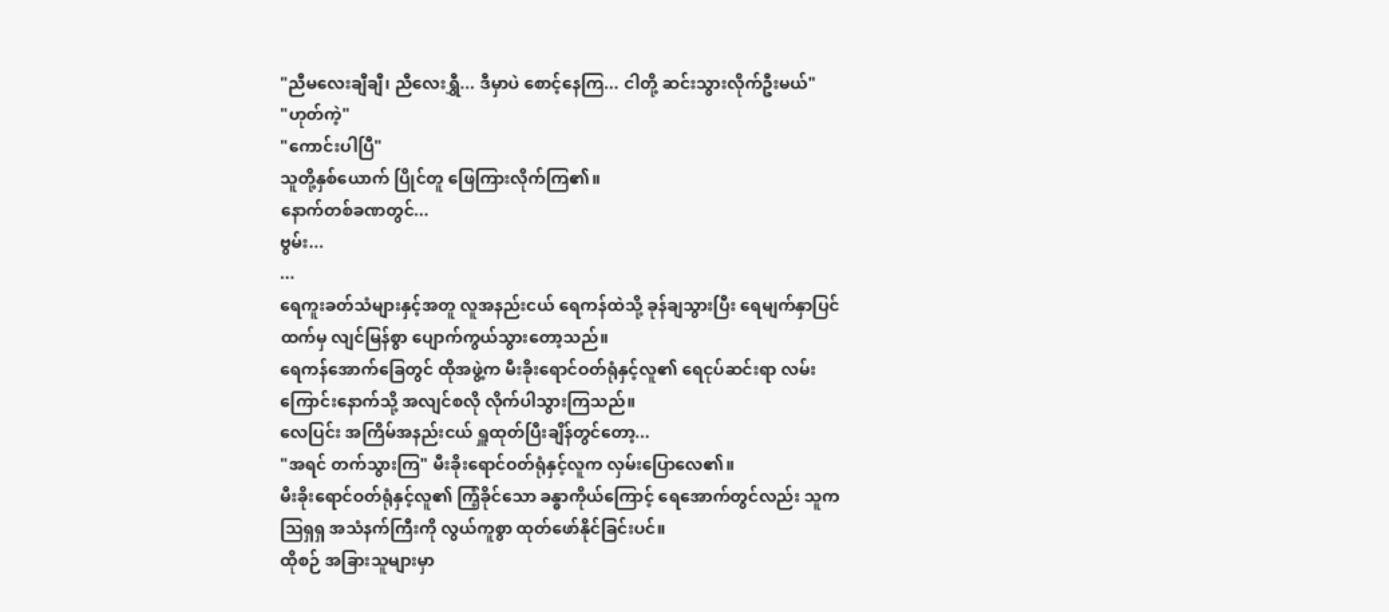"ညီမလေးချီချီ၊ ညီလေးရွှီ... ဒီမှာပဲ စောင့်နေကြ... ငါတို့ ဆင်းသွားလိုက်ဦးမယ်"
"ဟုတ်ကဲ့"
"ကောင်းပါပြီ"
သူတို့နှစ်ယောက် ပြိုင်တူ ဖြေကြားလိုက်ကြ၏။
နောက်တစ်ခဏတွင်...
ဗွမ်း...
...
ရေကူးခတ်သံများနှင့်အတူ လူအနည်းငယ် ရေကန်ထဲသို့ ခုန်ချသွားပြီး ရေမျက်နှာပြင်ထက်မှ လျင်မြန်စွာ ပျောက်ကွယ်သွားတော့သည်။
ရေကန်အောက်ခြေတွင် ထိုအဖွဲ့က မီးခိုးရောင်ဝတ်ရုံနှင့်လူ၏ ရေငုပ်ဆင်းရာ လမ်းကြောင်းနောက်သို့ အလျင်စလို လိုက်ပါသွားကြသည်။
လေပြင်း အကြိမ်အနည်းငယ် ရှူထုတ်ပြီးချိန်တွင်တော့...
"အရင် တက်သွားကြ" မီးခိုးရောင်ဝတ်ရုံနှင့်လူက လှမ်းပြောလေ၏။
မီးခိုးရောင်ဝတ်ရုံနှင့်လူ၏ ကြံ့ခိုင်သော ခန္ဓာကိုယ်ကြောင့် ရေအောက်တွင်လည်း သူက ဩရှရှ အသံနက်ကြီးကို လွယ်ကူစွာ ထုတ်ဖော်နိုင်ခြင်းပင်။
ထိုစဉ် အခြားသူများမှာ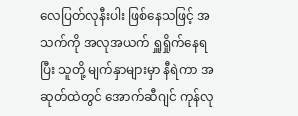လေပြတ်လုနီးပါး ဖြစ်နေသဖြင့် အသက်ကို အလုအယက် ရှူရှိုက်နေရပြီး သူတို့ မျက်နှာများမှာ နီရဲကာ အဆုတ်ထဲတွင် အောက်ဆီဂျင် ကုန်လု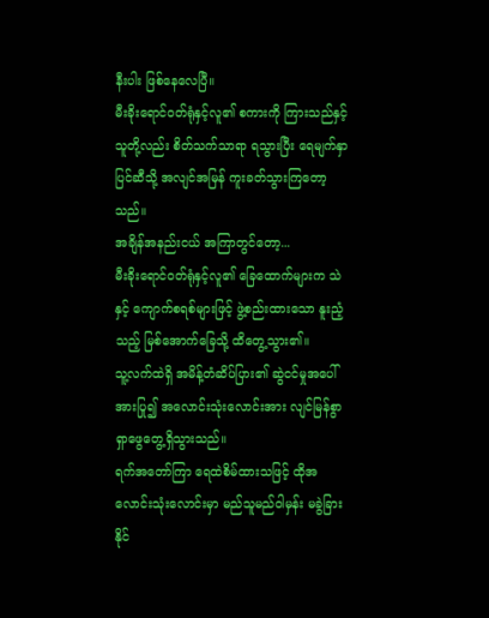နီးပါး ဖြစ်နေလေပြီ။
မီးခိုးရောင်ဝတ်ရုံနှင့်လူ၏ စကားကို ကြားသည်နှင့် သူတို့လည်း စိတ်သက်သာရာ ရသွားပြီး ရေမျက်နှာပြင်ဆီသို့ အလျင်အမြန် ကူးခတ်သွားကြတော့သည်။
အချိန်အနည်းငယ် အကြာတွင်တော့...
မီးခိုးရောင်ဝတ်ရုံနှင့်လူ၏ ခြေထောက်များက သဲနှင့် ကျောက်စရစ်များဖြင့် ဖွဲ့စည်းထားသော နူးညံ့သည့် မြစ်အောက်ခြေသို့ ထိတွေ့သွား၏။
သူ့လက်ထဲရှိ အမိန့်တံဆိပ်ပြား၏ ဆွဲငင်မှုအပေါ် အားပြု၍ အလောင်းသုံးလောင်းအား လျင်မြန်စွာ ရှာဖွေတွေ့ရှိသွားသည်။
ရက်အတော်ကြာ ရေထဲစိမ်ထားသဖြင့် ထိုအလောင်းသုံးလောင်းမှာ မည်သူမည်ဝါမှန်း မခွဲခြားနိုင်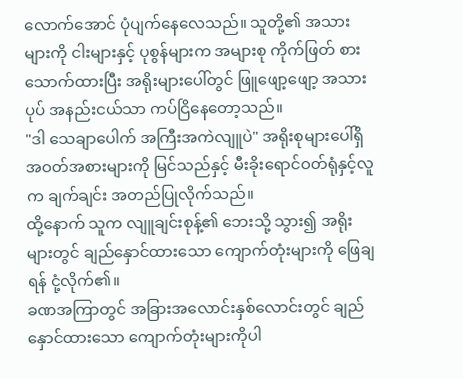လောက်အောင် ပုံပျက်နေလေသည်။ သူတို့၏ အသားများကို ငါးများနှင့် ပုစွန်များက အများစု ကိုက်ဖြတ် စားသောက်ထားပြီး အရိုးများပေါ်တွင် ဖြူဖျော့ဖျော့ အသားပုပ် အနည်းငယ်သာ ကပ်ငြိနေတော့သည်။
"ဒါ သေချာပေါက် အကြီးအကဲလျူပဲ" အရိုးစုများပေါ်ရှိ အဝတ်အစားများကို မြင်သည်နှင့် မီးခိုးရောင်ဝတ်ရုံနှင့်လူက ချက်ချင်း အတည်ပြုလိုက်သည်။
ထို့နောက် သူက လျူချင်းစုန့်၏ ဘေးသို့ သွား၍ အရိုးများတွင် ချည်နှောင်ထားသော ကျောက်တုံးများကို ဖြေချရန် ငုံ့လိုက်၏။
ခဏအကြာတွင် အခြားအလောင်းနှစ်လောင်းတွင် ချည်နှောင်ထားသော ကျောက်တုံးများကိုပါ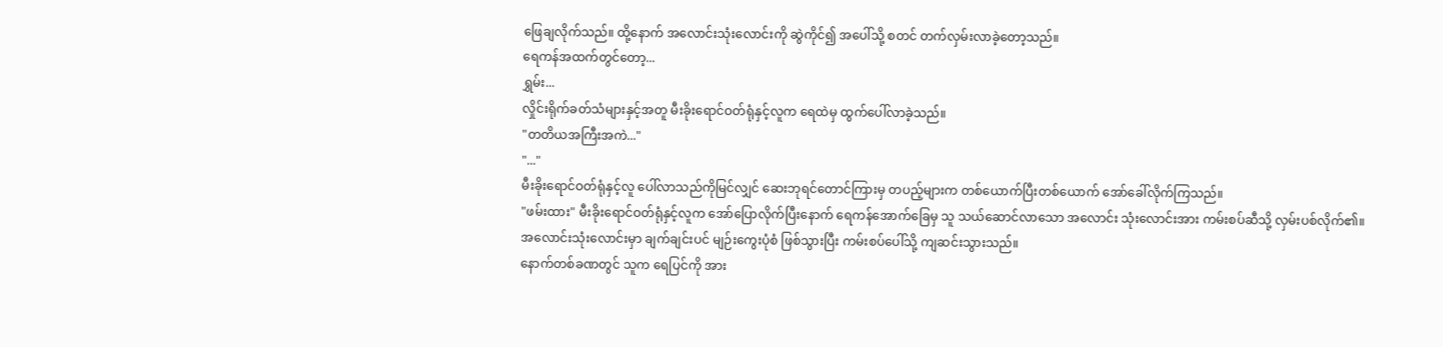ဖြေချလိုက်သည်။ ထို့နောက် အလောင်းသုံးလောင်းကို ဆွဲကိုင်၍ အပေါ်သို့ စတင် တက်လှမ်းလာခဲ့တော့သည်။
ရေကန်အထက်တွင်တော့...
ရွှမ်း...
လှိုင်းရိုက်ခတ်သံများနှင့်အတူ မီးခိုးရောင်ဝတ်ရုံနှင့်လူက ရေထဲမှ ထွက်ပေါ်လာခဲ့သည်။
"တတိယအကြီးအကဲ..."
"..."
မီးခိုးရောင်ဝတ်ရုံနှင့်လူ ပေါ်လာသည်ကိုမြင်လျှင် ဆေးဘုရင်တောင်ကြားမှ တပည့်များက တစ်ယောက်ပြီးတစ်ယောက် အော်ခေါ်လိုက်ကြသည်။
"ဖမ်းထား" မီးခိုးရောင်ဝတ်ရုံနှင့်လူက အော်ပြောလိုက်ပြီးနောက် ရေကန်အောက်ခြေမှ သူ သယ်ဆောင်လာသော အလောင်း သုံးလောင်းအား ကမ်းစပ်ဆီသို့ လှမ်းပစ်လိုက်၏။
အလောင်းသုံးလောင်းမှာ ချက်ချင်းပင် မျဉ်းကွေးပုံစံ ဖြစ်သွားပြီး ကမ်းစပ်ပေါ်သို့ ကျဆင်းသွားသည်။
နောက်တစ်ခဏတွင် သူက ရေပြင်ကို အား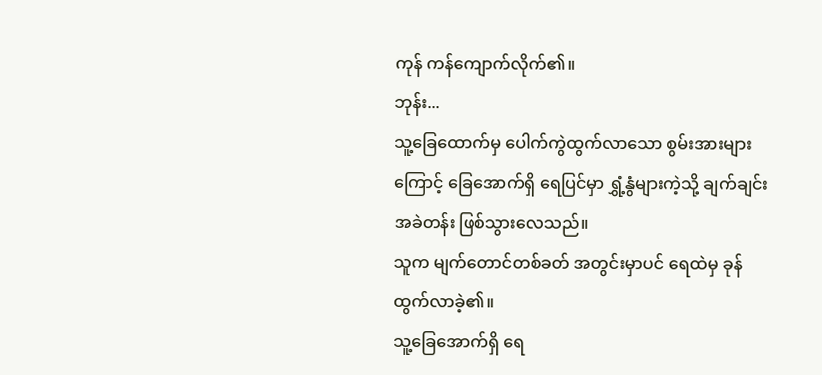ကုန် ကန်ကျောက်လိုက်၏။
ဘုန်း...
သူ့ခြေထောက်မှ ပေါက်ကွဲထွက်လာသော စွမ်းအားများကြောင့် ခြေအောက်ရှိ ရေပြင်မှာ ရွှံ့နွံများကဲ့သို့ ချက်ချင်း အခဲတန်း ဖြစ်သွားလေသည်။
သူက မျက်တောင်တစ်ခတ် အတွင်းမှာပင် ရေထဲမှ ခုန်ထွက်လာခဲ့၏။
သူ့ခြေအောက်ရှိ ရေ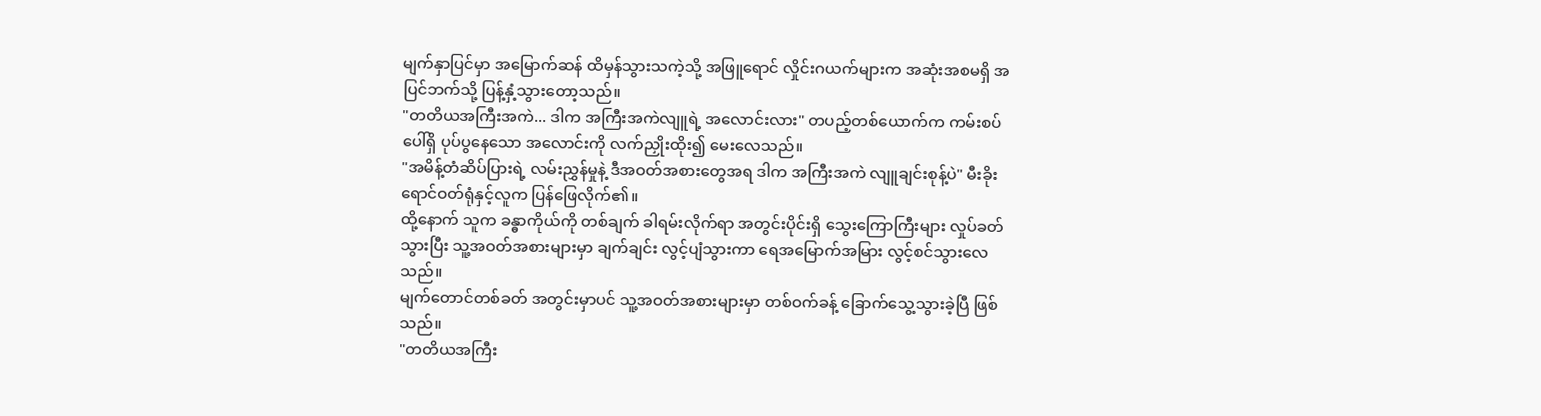မျက်နှာပြင်မှာ အမြောက်ဆန် ထိမှန်သွားသကဲ့သို့ အဖြူရောင် လှိုင်းဂယက်များက အဆုံးအစမရှိ အပြင်ဘက်သို့ ပြန့်နှံ့သွားတော့သည်။
"တတိယအကြီးအကဲ... ဒါက အကြီးအကဲလျူရဲ့ အလောင်းလား" တပည့်တစ်ယောက်က ကမ်းစပ်ပေါ်ရှိ ပုပ်ပွနေသော အလောင်းကို လက်ညှိုးထိုး၍ မေးလေသည်။
"အမိန့်တံဆိပ်ပြားရဲ့ လမ်းညွှန်မှုနဲ့ ဒီအဝတ်အစားတွေအရ ဒါက အကြီးအကဲ လျူချင်းစုန့်ပဲ" မီးခိုးရောင်ဝတ်ရုံနှင့်လူက ပြန်ဖြေလိုက်၏။
ထို့နောက် သူက ခန္ဓာကိုယ်ကို တစ်ချက် ခါရမ်းလိုက်ရာ အတွင်းပိုင်းရှိ သွေးကြောကြီးများ လှုပ်ခတ်သွားပြီး သူ့အဝတ်အစားများမှာ ချက်ချင်း လွင့်ပျံသွားကာ ရေအမြောက်အမြား လွင့်စင်သွားလေသည်။
မျက်တောင်တစ်ခတ် အတွင်းမှာပင် သူ့အဝတ်အစားများမှာ တစ်ဝက်ခန့် ခြောက်သွေ့သွားခဲ့ပြီ ဖြစ်သည်။
"တတိယအကြီး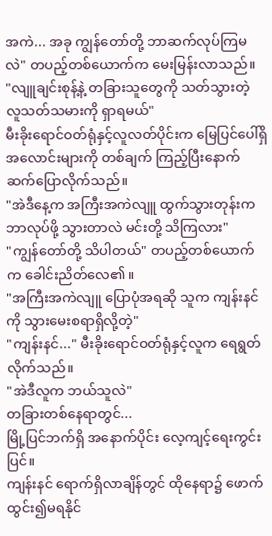အကဲ... အခု ကျွန်တော်တို့ ဘာဆက်လုပ်ကြမလဲ" တပည့်တစ်ယောက်က မေးမြန်းလာသည်။
"လျူချင်းစုန့်နဲ့ တခြားသူတွေကို သတ်သွားတဲ့ လူသတ်သမားကို ရှာရမယ်"
မီးခိုးရောင်ဝတ်ရုံနှင့်လူလတ်ပိုင်းက မြေပြင်ပေါ်ရှိ အလောင်းများကို တစ်ချက် ကြည့်ပြီးနောက် ဆက်ပြောလိုက်သည်။
"အဲဒီနေ့က အကြီးအကဲလျူ ထွက်သွားတုန်းက ဘာလုပ်ဖို့ သွားတာလဲ မင်းတို့ သိကြလား"
"ကျွန်တော်တို့ သိပါတယ်" တပည့်တစ်ယောက်က ခေါင်းညိတ်လေ၏။
"အကြီးအကဲလျူ ပြောပုံအရဆို သူက ကျန်းနင်ကို သွားမေးစရာရှိလို့တဲ့"
"ကျန်းနင်..." မီးခိုးရောင်ဝတ်ရုံနှင့်လူက ရေရွတ်လိုက်သည်။
"အဲဒီလူက ဘယ်သူလဲ"
တခြားတစ်နေရာတွင်...
မြို့ပြင်ဘက်ရှိ အနောက်ပိုင်း လေ့ကျင့်ရေးကွင်းပြင်။
ကျန်းနင် ရောက်ရှိလာချိန်တွင် ထိုနေရာ၌ ဖောက်ထွင်း၍မရနိုင်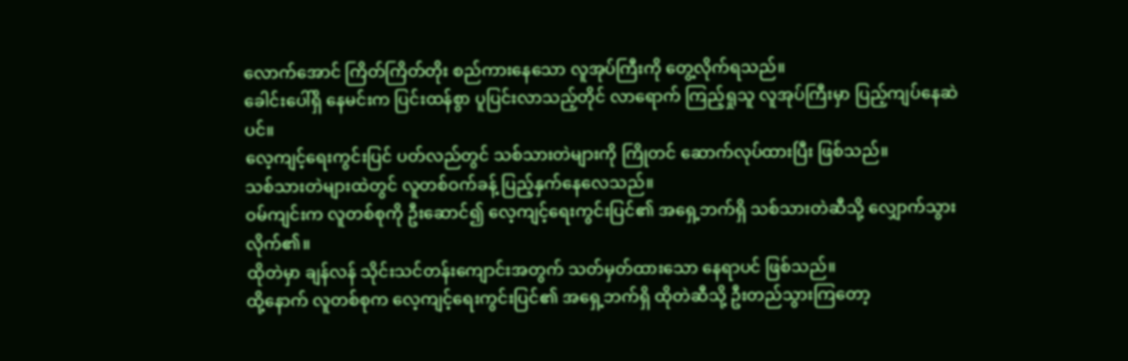လောက်အောင် ကြိတ်ကြိတ်တိုး စည်ကားနေသော လူအုပ်ကြီးကို တွေ့လိုက်ရသည်။
ခေါင်းပေါ်ရှိ နေမင်းက ပြင်းထန်စွာ ပူပြင်းလာသည့်တိုင် လာရောက် ကြည့်ရှုသူ လူအုပ်ကြီးမှာ ပြည့်ကျပ်နေဆဲပင်။
လေ့ကျင့်ရေးကွင်းပြင် ပတ်လည်တွင် သစ်သားတဲများကို ကြိုတင် ဆောက်လုပ်ထားပြီး ဖြစ်သည်။
သစ်သားတဲများထဲတွင် လူတစ်ဝက်ခန့် ပြည့်နှက်နေလေသည်။
ဝမ်ကျင်းက လူတစ်စုကို ဦးဆောင်၍ လေ့ကျင့်ရေးကွင်းပြင်၏ အရှေ့ဘက်ရှိ သစ်သားတဲဆီသို့ လျှောက်သွားလိုက်၏။
ထိုတဲမှာ ချန်လန် သိုင်းသင်တန်းကျောင်းအတွက် သတ်မှတ်ထားသော နေရာပင် ဖြစ်သည်။
ထို့နောက် လူတစ်စုက လေ့ကျင့်ရေးကွင်းပြင်၏ အရှေ့ဘက်ရှိ ထိုတဲဆီသို့ ဦးတည်သွားကြတော့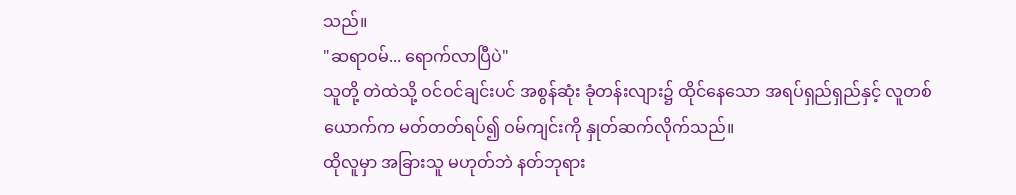သည်။
"ဆရာဝမ်... ရောက်လာပြီပဲ"
သူတို့ တဲထဲသို့ ဝင်ဝင်ချင်းပင် အစွန်ဆုံး ခုံတန်းလျား၌ ထိုင်နေသော အရပ်ရှည်ရှည်နှင့် လူတစ်ယောက်က မတ်တတ်ရပ်၍ ဝမ်ကျင်းကို နှုတ်ဆက်လိုက်သည်။
ထိုလူမှာ အခြားသူ မဟုတ်ဘဲ နတ်ဘုရား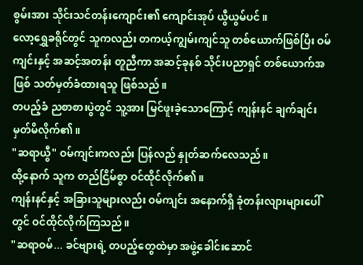စွမ်းအား သိုင်းသင်တန်းကျောင်း၏ ကျောင်းအုပ် ယွီယွမ်ပင်။
လော့ရွှေခရိုင်တွင် သူကလည်း တကယ့်ကျွမ်းကျင်သူ တစ်ယောက်ဖြစ်ပြီး ဝမ်ကျင်းနှင့် အဆင့်အတန်း တူညီကာ အဆင့်ခုနစ် သိုင်းပညာရှင် တစ်ယောက်အဖြစ် သတ်မှတ်ခံထားရသူ ဖြစ်သည်။
တပည့်ခံ ညစာစားပွဲတွင် သူ့အား မြင်ဖူးခဲ့သောကြောင့် ကျန်းနင် ချက်ချင်း မှတ်မိလိုက်၏။
"ဆရာယွီ" ဝမ်ကျင်းကလည်း ပြန်လည် နှုတ်ဆက်လေသည်။
ထို့နောက် သူက တည်ငြိမ်စွာ ဝင်ထိုင်လိုက်၏။
ကျန်းနင်နှင့် အခြားသူများလည်း ဝမ်ကျင်း အနောက်ရှိ ခုံတန်းလျားများပေါ်တွင် ဝင်ထိုင်လိုက်ကြသည်။
"ဆရာဝမ်... ခင်ဗျားရဲ့ တပည့်တွေထဲမှာ အဖွဲ့ခေါင်းဆောင်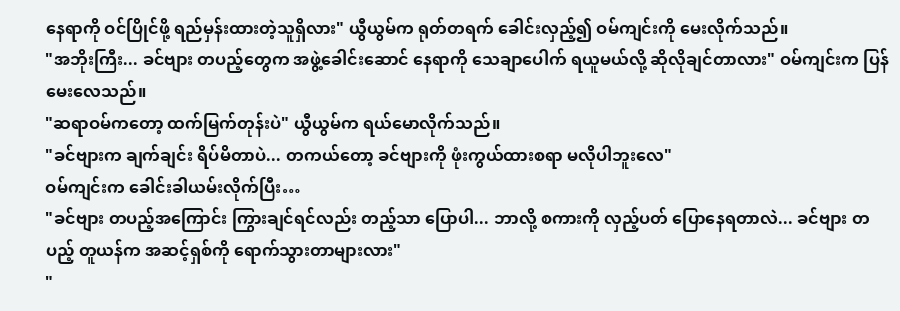နေရာကို ဝင်ပြိုင်ဖို့ ရည်မှန်းထားတဲ့သူရှိလား" ယွီယွမ်က ရုတ်တရက် ခေါင်းလှည့်၍ ဝမ်ကျင်းကို မေးလိုက်သည်။
"အဘိုးကြီး... ခင်ဗျား တပည့်တွေက အဖွဲ့ခေါင်းဆောင် နေရာကို သေချာပေါက် ရယူမယ်လို့ ဆိုလိုချင်တာလား" ဝမ်ကျင်းက ပြန်မေးလေသည်။
"ဆရာဝမ်ကတော့ ထက်မြက်တုန်းပဲ" ယွီယွမ်က ရယ်မောလိုက်သည်။
"ခင်ဗျားက ချက်ချင်း ရိပ်မိတာပဲ... တကယ်တော့ ခင်ဗျားကို ဖုံးကွယ်ထားစရာ မလိုပါဘူးလေ"
ဝမ်ကျင်းက ခေါင်းခါယမ်းလိုက်ပြီး…
"ခင်ဗျား တပည့်အကြောင်း ကြွားချင်ရင်လည်း တည့်သာ ပြောပါ... ဘာလို့ စကားကို လှည့်ပတ် ပြောနေရတာလဲ... ခင်ဗျား တပည့် တူယန်က အဆင့်ရှစ်ကို ရောက်သွားတာများလား"
"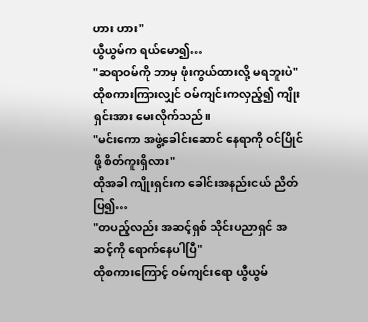ဟား ဟား"
ယွီယွမ်က ရယ်မော၍…
"ဆရာဝမ်ကို ဘာမှ ဖုံးကွယ်ထားလို့ မရဘူးပဲ"
ထိုစကားကြားလျှင် ဝမ်ကျင်းကလှည့်၍ ကျိုးရှင်းအား မေးလိုက်သည်။
"မင်းကော အဖွဲ့ခေါင်းဆောင် နေရာကို ဝင်ပြိုင်ဖို့ စိတ်ကူးရှိလား"
ထိုအခါ ကျိုးရှင်းက ခေါင်းအနည်းငယ် ညိတ်ပြ၍…
"တပည့်လည်း အဆင့်ရှစ် သိုင်းပညာရှင် အဆင့်ကို ရောက်နေပါပြီ"
ထိုစကားကြောင့် ဝမ်ကျင်းရော ယွီယွမ်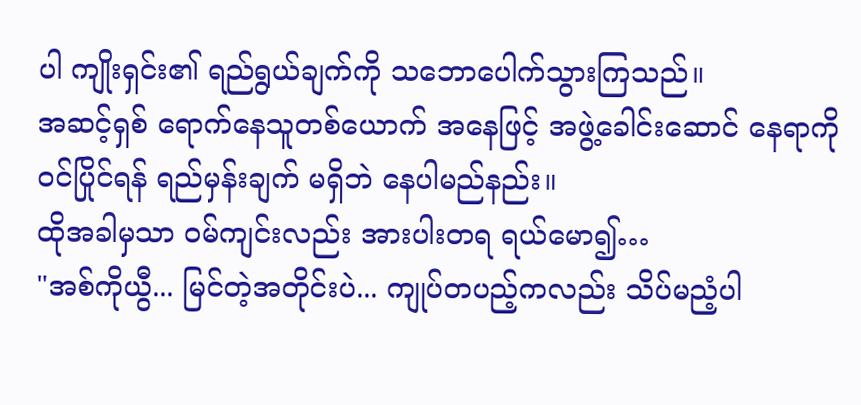ပါ ကျိုးရှင်း၏ ရည်ရွယ်ချက်ကို သဘောပေါက်သွားကြသည်။
အဆင့်ရှစ် ရောက်နေသူတစ်ယောက် အနေဖြင့် အဖွဲ့ခေါင်းဆောင် နေရာကို ဝင်ပြိုင်ရန် ရည်မှန်းချက် မရှိဘဲ နေပါမည်နည်း။
ထိုအခါမှသာ ဝမ်ကျင်းလည်း အားပါးတရ ရယ်မော၍…
"အစ်ကိုယွီ... မြင်တဲ့အတိုင်းပဲ... ကျုပ်တပည့်ကလည်း သိပ်မညံ့ပါ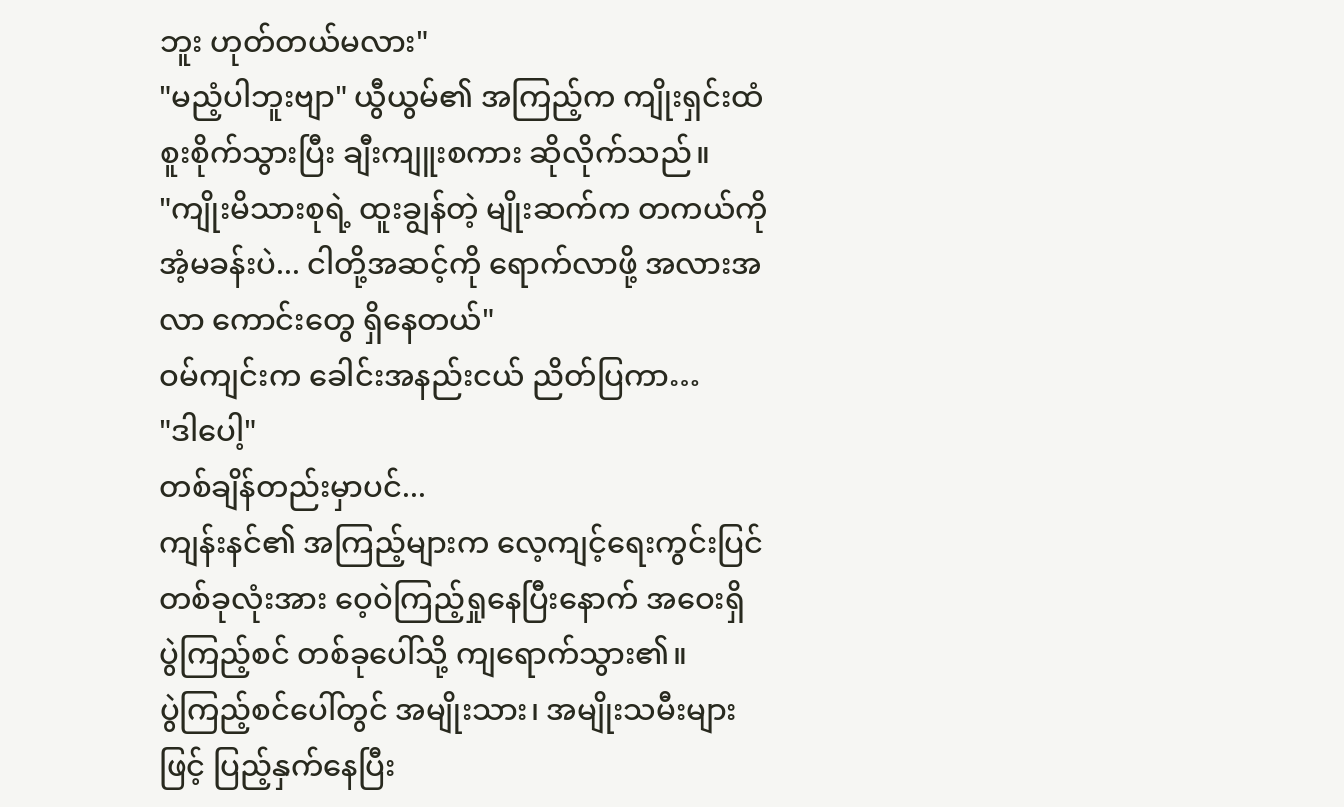ဘူး ဟုတ်တယ်မလား"
"မညံ့ပါဘူးဗျာ" ယွီယွမ်၏ အကြည့်က ကျိုးရှင်းထံ စူးစိုက်သွားပြီး ချီးကျူးစကား ဆိုလိုက်သည်။
"ကျိုးမိသားစုရဲ့ ထူးချွန်တဲ့ မျိုးဆက်က တကယ်ကို အံ့မခန်းပဲ... ငါတို့အဆင့်ကို ရောက်လာဖို့ အလားအလာ ကောင်းတွေ ရှိနေတယ်"
ဝမ်ကျင်းက ခေါင်းအနည်းငယ် ညိတ်ပြကာ…
"ဒါပေါ့"
တစ်ချိန်တည်းမှာပင်...
ကျန်းနင်၏ အကြည့်များက လေ့ကျင့်ရေးကွင်းပြင် တစ်ခုလုံးအား ဝေ့ဝဲကြည့်ရှုနေပြီးနောက် အဝေးရှိ ပွဲကြည့်စင် တစ်ခုပေါ်သို့ ကျရောက်သွား၏။
ပွဲကြည့်စင်ပေါ်တွင် အမျိုးသား၊ အမျိုးသမီးများဖြင့် ပြည့်နှက်နေပြီး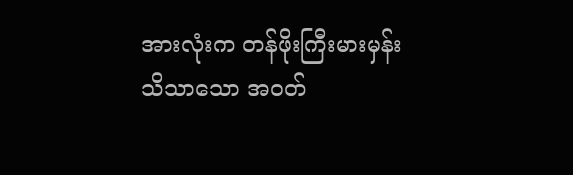အားလုံးက တန်ဖိုးကြီးမားမှန်း သိသာသော အဝတ်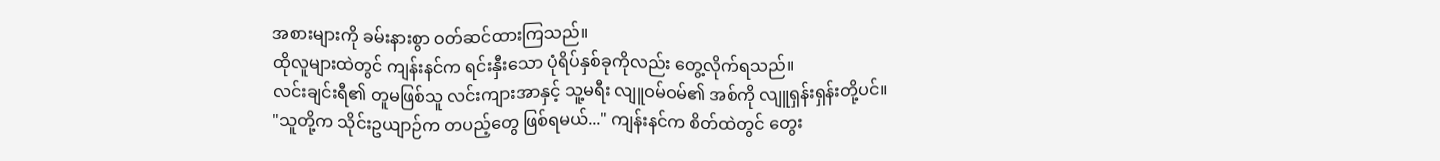အစားများကို ခမ်းနားစွာ ဝတ်ဆင်ထားကြသည်။
ထိုလူများထဲတွင် ကျန်းနင်က ရင်းနှီးသော ပုံရိပ်နှစ်ခုကိုလည်း တွေ့လိုက်ရသည်။
လင်းချင်းရီ၏ တူမဖြစ်သူ လင်းကျားအာနှင့် သူ့မရီး လျူဝမ်ဝမ်၏ အစ်ကို လျူရှန်းရှန်းတို့ပင်။
"သူတို့က သိုင်းဥယျာဉ်က တပည့်တွေ ဖြစ်ရမယ်..." ကျန်းနင်က စိတ်ထဲတွင် တွေး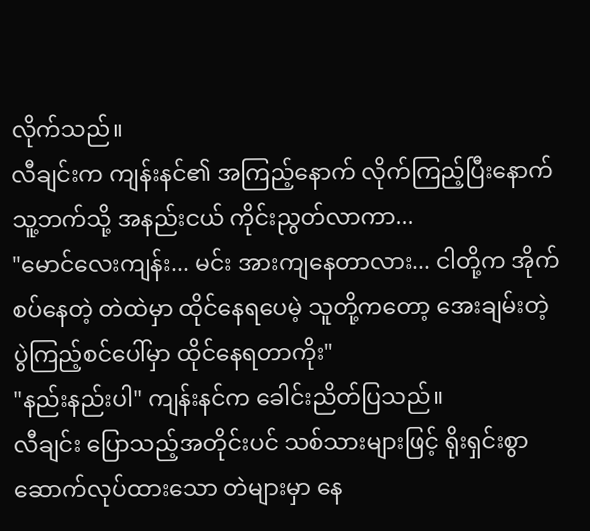လိုက်သည်။
လီချင်းက ကျန်းနင်၏ အကြည့်နောက် လိုက်ကြည့်ပြီးနောက် သူ့ဘက်သို့ အနည်းငယ် ကိုင်းညွတ်လာကာ...
"မောင်လေးကျန်း... မင်း အားကျနေတာလား... ငါတို့က အိုက်စပ်နေတဲ့ တဲထဲမှာ ထိုင်နေရပေမဲ့ သူတို့ကတော့ အေးချမ်းတဲ့ ပွဲကြည့်စင်ပေါ်မှာ ထိုင်နေရတာကိုး"
"နည်းနည်းပါ" ကျန်းနင်က ခေါင်းညိတ်ပြသည်။
လီချင်း ပြောသည့်အတိုင်းပင် သစ်သားများဖြင့် ရိုးရှင်းစွာ ဆောက်လုပ်ထားသော တဲများမှာ နေ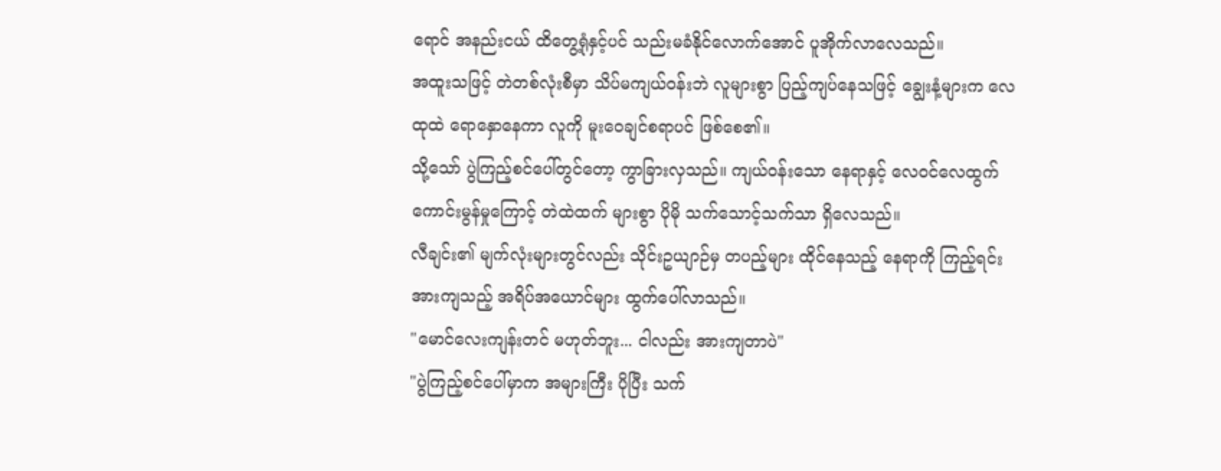ရောင် အနည်းငယ် ထိတွေ့ရုံနှင့်ပင် သည်းမခံနိုင်လောက်အောင် ပူအိုက်လာလေသည်။
အထူးသဖြင့် တဲတစ်လုံးစီမှာ သိပ်မကျယ်ဝန်းဘဲ လူများစွာ ပြည့်ကျပ်နေသဖြင့် ချွေးနံ့များက လေထုထဲ ရောနှောနေကာ လူကို မူးဝေချင်စရာပင် ဖြစ်စေ၏။
သို့သော် ပွဲကြည့်စင်ပေါ်တွင်တော့ ကွာခြားလှသည်။ ကျယ်ဝန်းသော နေရာနှင့် လေဝင်လေထွက် ကောင်းမွန်မှုကြောင့် တဲထဲထက် များစွာ ပိုမို သက်သောင့်သက်သာ ရှိလေသည်။
လီချင်း၏ မျက်လုံးများတွင်လည်း သိုင်းဥယျာဉ်မှ တပည့်များ ထိုင်နေသည့် နေရာကို ကြည့်ရင်း အားကျသည့် အရိပ်အယောင်များ ထွက်ပေါ်လာသည်။
"မောင်လေးကျန်းတင် မဟုတ်ဘူး... ငါလည်း အားကျတာပဲ"
"ပွဲကြည့်စင်ပေါ်မှာက အများကြီး ပိုပြီး သက်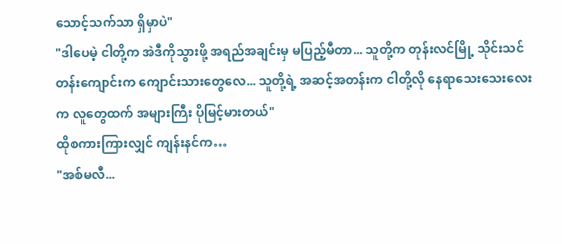သောင့်သက်သာ ရှိမှာပဲ"
"ဒါပေမဲ့ ငါတို့က အဲဒီကိုသွားဖို့ အရည်အချင်းမှ မပြည့်မီတာ... သူတို့က တုန်းလင်မြို့ သိုင်းသင်တန်းကျောင်းက ကျောင်းသားတွေလေ... သူတို့ရဲ့ အဆင့်အတန်းက ငါတို့လို နေရာသေးသေးလေးက လူတွေထက် အများကြီး ပိုမြင့်မားတယ်"
ထိုစကားကြားလျှင် ကျန်းနင်က…
"အစ်မလီ...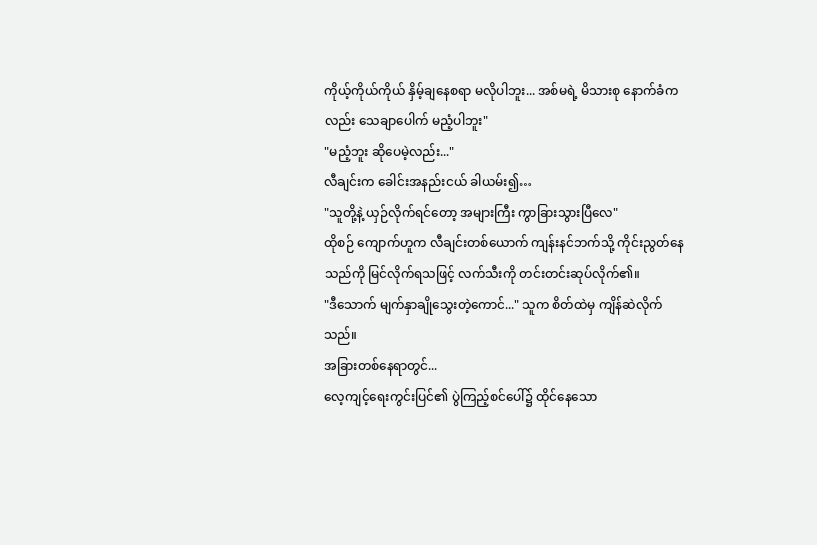ကိုယ့်ကိုယ်ကိုယ် နှိမ့်ချနေစရာ မလိုပါဘူး... အစ်မရဲ့ မိသားစု နောက်ခံကလည်း သေချာပေါက် မညံ့ပါဘူး"
"မညံ့ဘူး ဆိုပေမဲ့လည်း..."
လီချင်းက ခေါင်းအနည်းငယ် ခါယမ်း၍…
"သူတို့နဲ့ ယှဉ်လိုက်ရင်တော့ အများကြီး ကွာခြားသွားပြီလေ"
ထိုစဉ် ကျောက်ဟူက လီချင်းတစ်ယောက် ကျန်းနင်ဘက်သို့ ကိုင်းညွတ်နေသည်ကို မြင်လိုက်ရသဖြင့် လက်သီးကို တင်းတင်းဆုပ်လိုက်၏။
"ဒီသောက် မျက်နှာချိုသွေးတဲ့ကောင်..." သူက စိတ်ထဲမှ ကျိန်ဆဲလိုက်သည်။
အခြားတစ်နေရာတွင်...
လေ့ကျင့်ရေးကွင်းပြင်၏ ပွဲကြည့်စင်ပေါ်၌ ထိုင်နေသော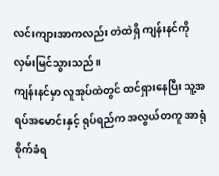လင်းကျားအာကလည်း တဲထဲရှိ ကျန်းနင်ကို လှမ်းမြင်သွားသည်။
ကျန်းနင်မှာ လူအုပ်ထဲတွင် ထင်ရှားနေပြီး သူ့အရပ်အမောင်းနှင့် ရုပ်ရည်က အလွယ်တကူ အာရုံစိုက်ခံရ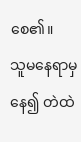စေ၏။
သူမနေရာမှ နေ၍ တဲထဲ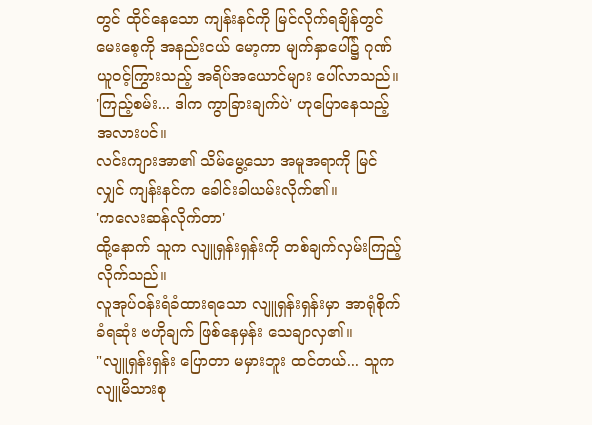တွင် ထိုင်နေသော ကျန်းနင်ကို မြင်လိုက်ရချိန်တွင် မေးစေ့ကို အနည်းငယ် မော့ကာ မျက်နှာပေါ်၌ ဂုဏ်ယူဝင့်ကြွားသည့် အရိပ်အယောင်များ ပေါ်လာသည်။
'ကြည့်စမ်း... ဒါက ကွာခြားချက်ပဲ' ဟုပြောနေသည့်အလားပင်။
လင်းကျားအာ၏ သိမ်မွေ့သော အမူအရာကို မြင်လျှင် ကျန်းနင်က ခေါင်းခါယမ်းလိုက်၏။
'ကလေးဆန်လိုက်တာ'
ထို့နောက် သူက လျူရှန်းရှန်းကို တစ်ချက်လှမ်းကြည့်လိုက်သည်။
လူအုပ်ဝန်းရံခံထားရသော လျူရှန်းရှန်းမှာ အာရုံစိုက်ခံရဆုံး ဗဟိုချက် ဖြစ်နေမှန်း သေချာလှ၏။
"လျူရှန်းရှန်း ပြောတာ မမှားဘူး ထင်တယ်... သူက လျူမိသားစု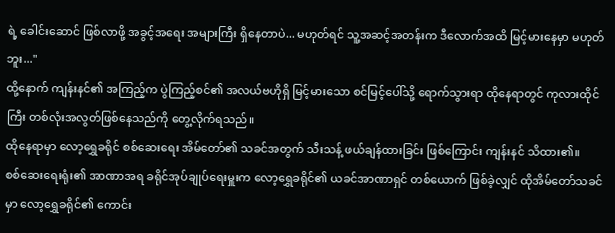ရဲ့ ခေါင်းဆောင် ဖြစ်လာဖို့ အခွင့်အရေး အများကြီး ရှိနေတာပဲ... မဟုတ်ရင် သူ့အဆင့်အတန်းက ဒီလောက်အထိ မြင့်မားနေမှာ မဟုတ်ဘူး..."
ထို့နောက် ကျန်းနင်၏ အကြည့်က ပွဲကြည့်စင်၏ အလယ်ဗဟိုရှိ မြင့်မားသော စင်မြင့်ပေါ်သို့ ရောက်သွားရာ ထိုနေရာတွင် ကုလားထိုင်ကြီး တစ်လုံးအလွတ်ဖြစ်နေသည်ကို တွေ့လိုက်ရသည်။
ထိုနေရာမှာ လော့ရွှေခရိုင် စစ်ဆေးရေး အိမ်တော်၏ သခင်အတွက် သီးသန့် ဖယ်ချန်ထားခြင်း ဖြစ်ကြောင်း ကျန်းနင် သိထား၏။
စစ်ဆေးရေးရုံး၏ အာဏာအရ ခရိုင်အုပ်ချုပ်ရေးမှူးက လော့ရွှေခရိုင်၏ ယခင်အာဏာရှင် တစ်ယောက် ဖြစ်ခဲ့လျှင် ထိုအိမ်တော်သခင်မှာ လော့ရွှေခရိုင်၏ ကောင်း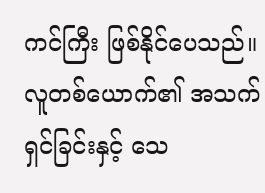ကင်ကြီး ဖြစ်နိုင်ပေသည်။
လူတစ်ယောက်၏ အသက်ရှင်ခြင်းနှင့် သေ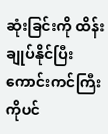ဆုံးခြင်းကို ထိန်းချုပ်နိုင်ပြီး ကောင်းကင်ကြီးကိုပင်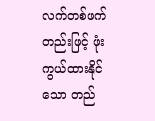လက်တစ်ဖက်တည်းဖြင့် ဖုံးကွယ်ထားနိုင်သော တည်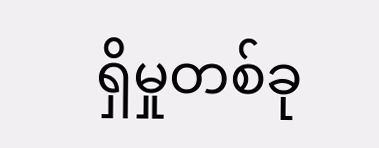ရှိမှုတစ်ခု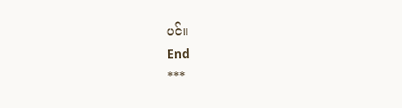ပင်။
End
***